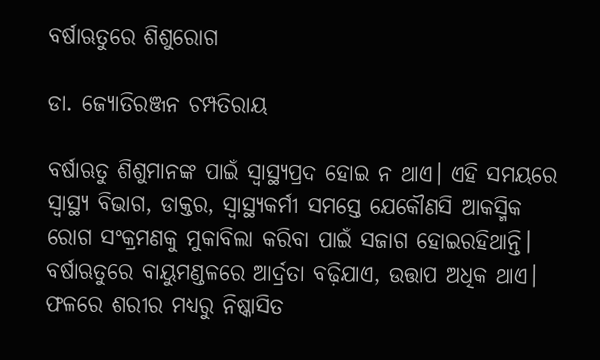ବର୍ଷାଋତୁରେ ଶିଶୁରୋଗ

ଡା. ଜ୍ୟୋତିରଞ୍ଜନ ଚମ୍ପତିରାୟ

ବର୍ଷାଋତୁ ଶିଶୁମାନଙ୍କ ପାଇଁ ସ୍ବାସ୍ଥ୍ୟପ୍ରଦ ହୋଇ ନ ଥାଏ। ଏହି ସମୟରେ ସ୍ବାସ୍ଥ୍ୟ ବିଭାଗ, ଡାକ୍ତର, ସ୍ବାସ୍ଥ୍ୟକର୍ମୀ ସମସ୍ତେ ଯେକୌଣସି ଆକସ୍ମିକ ରୋଗ ସଂକ୍ରମଣକୁ ମୁକାବିଲା କରିବା ପାଇଁ ସଜାଗ ହୋଇରହିଥାନ୍ତି। ବର୍ଷାଋତୁରେ ବାୟୁମଣ୍ଡଳରେ ଆର୍ଦ୍ରତା ବଢ଼ିଯାଏ, ଉତ୍ତାପ ଅଧିକ ଥାଏ। ଫଳରେ ଶରୀର ମଧ୍ୟରୁ ନିଷ୍କାସିତ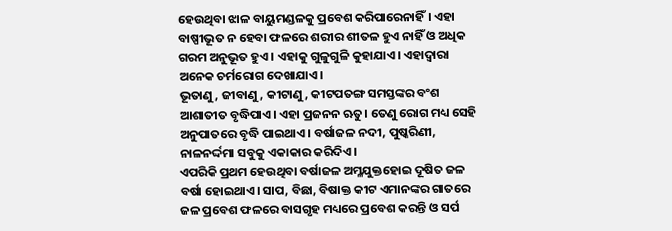ହେଉଥିବା ଝାଳ ବାୟୁମଣ୍ଡଳକୁ ପ୍ରବେଶ କରିପାରେନାହିଁ। ଏହା ବାଷ୍ପୀଭୂତ ନ ହେବା ଫଳରେ ଶରୀର ଶୀତଳ ହୁଏ ନାହିଁ ଓ ଅଧିକ ଗରମ ଅନୁଭୂତ ହୁଏ। ଏହାକୁ ଗୁଳୁଗୁଳି କୁହାଯାଏ। ଏହାଦ୍ୱାରା ଅନେକ ଚର୍ମରୋଗ ଦେଖାଯାଏ।
ଭୂତାଣୁ, ଜୀବାଣୁ, କୀଟାଣୁ, କୀଟପତଙ୍ଗ ସମସ୍ତଙ୍କର ବଂଶ ଆଶାତୀତ ବୃଦ୍ଧିପାଏ। ଏହା ପ୍ରଜନନ ଋତୁ। ତେଣୁ ରୋଗ ମଧ୍ୟ ସେହି ଅନୁପାତରେ ବୃଦ୍ଧି ପାଇଥାଏ। ବର୍ଷାଜଳ ନଦୀ, ପୁଷ୍କରିଣୀ, ନାଳନର୍ଦ୍ଦମା ସବୁକୁ ଏକାକାର କରିଦିଏ।
ଏପରିକି ପ୍ରଥମ ହେଉଥିବା ବର୍ଷାଜଳ ଅମ୍ଳଯୁକ୍ତହୋଇ ଦୂଷିତ ଜଳ ବର୍ଷା ହୋଇଥାଏ। ସାପ, ବିଛା, ବିଷାକ୍ତ କୀଟ ଏମାନଙ୍କର ଗାତରେ ଜଳ ପ୍ରବେଶ ଫଳରେ ବାସଗୃହ ମଧ୍ୟରେ ପ୍ରବେଶ କରନ୍ତି ଓ ସର୍ପ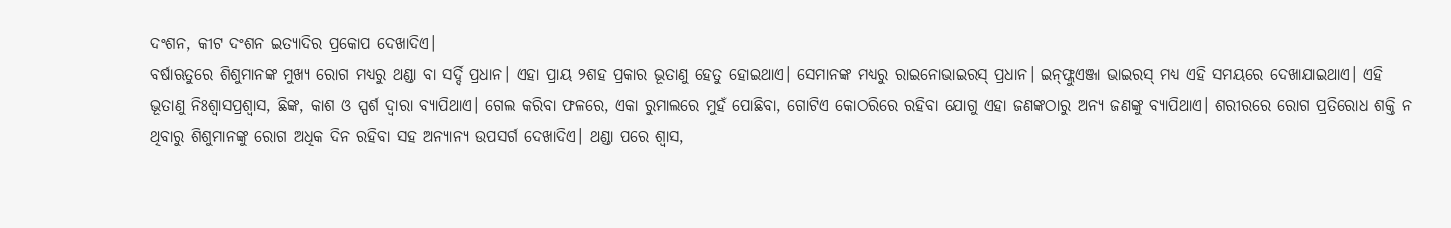ଦଂଶନ, କୀଟ ଦଂଶନ ଇତ୍ୟାଦିର ପ୍ରକୋପ ଦେଖାଦିଏ।
ବର୍ଷାଋତୁରେ ଶିଶୁମାନଙ୍କ ମୁଖ୍ୟ ରୋଗ ମଧ୍ୟରୁ ଥଣ୍ଡା ବା ସର୍ଦ୍ଦି ପ୍ରଧାନ। ଏହା ପ୍ରାୟ ୨ଶହ ପ୍ରକାର ଭୂତାଣୁ ହେତୁ ହୋଇଥାଏ। ସେମାନଙ୍କ ମଧ୍ୟରୁ ରାଇନୋଭାଇରସ୍‌ ପ୍ରଧାନ। ଇନ୍‌ଫ୍ଲୁଏଞ୍ଜା ଭାଇରସ୍‌ ମଧ୍ୟ ଏହି ସମୟରେ ଦେଖାଯାଇଥାଏ। ଏହି ଭୂତାଣୁ ନିଃଶ୍ୱାସପ୍ରଶ୍ୱାସ, ଛିଙ୍କ, କାଶ ଓ ସ୍ପର୍ଶ ଦ୍ୱାରା ବ୍ୟାପିଥାଏ। ଗେଲ କରିବା ଫଳରେ, ଏକା ରୁମାଲରେ ମୁହଁ ପୋଛିବା, ଗୋଟିଏ କୋଠରିରେ ରହିବା ଯୋଗୁ ଏହା ଜଣଙ୍କଠାରୁ ଅନ୍ୟ ଜଣଙ୍କୁ ବ୍ୟାପିଥାଏ। ଶରୀରରେ ରୋଗ ପ୍ରତିରୋଧ ଶକ୍ତି ନ ଥିବାରୁ ଶିଶୁମାନଙ୍କୁ ରୋଗ ଅଧିକ ଦିନ ରହିବା ସହ ଅନ୍ୟାନ୍ୟ ଉପସର୍ଗ ଦେଖାଦିଏ। ଥଣ୍ଡା ପରେ ଶ୍ୱାସ,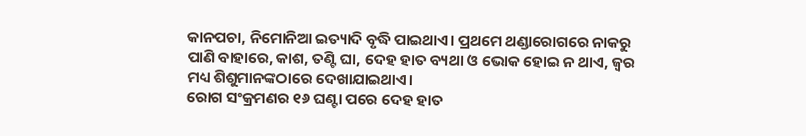କାନପଚା, ନିମୋନିଆ ଇତ୍ୟାଦି ବୃଦ୍ଧି ପାଇଥାଏ। ପ୍ରଥମେ ଥଣ୍ଡାରୋଗରେ ନାକରୁ ପାଣି ବାହାରେ, କାଶ, ତଣ୍ଟି ଘା, ଦେହ ହାତ ବ୍ୟଥା ଓ ଭୋକ ହୋଇ ନ ଥାଏ, ଜ୍ୱର ମଧ୍ୟ ଶିଶୁମାନଙ୍କଠାରେ ଦେଖାଯାଇଥାଏ।
ରୋଗ ସଂକ୍ରମଣର ୧୬ ଘଣ୍ଟା ପରେ ଦେହ ହାତ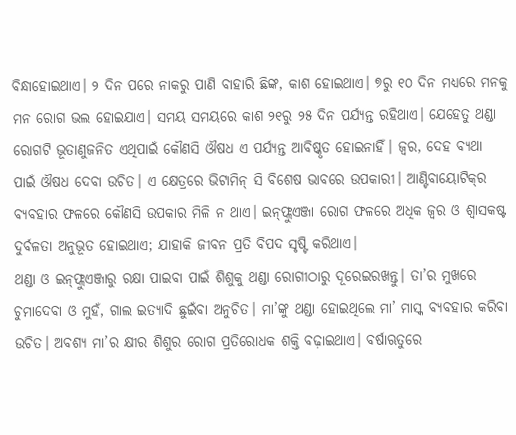ବିନ୍ଧାହୋଇଥାଏ। ୨ ଦିନ ପରେ ନାକରୁ ପାଣି ବାହାରି ଛିଙ୍କ, କାଶ ହୋଇଥାଏ। ୭ରୁ ୧୦ ଦିନ ମଧ୍ୟରେ ମନକୁ ମନ ରୋଗ ଭଲ ହୋଇଯାଏ। ସମୟ ସମୟରେ କାଶ ୨୧ରୁ ୨୫ ଦିନ ପର୍ଯ୍ୟନ୍ତ ରହିଥାଏ। ଯେହେତୁ ଥଣ୍ଡା ରୋଗଟି ଭୂତାଣୁଜନିତ ଏଥିପାଇଁ କୌଣସି ଔଷଧ ଏ ପର୍ଯ୍ୟନ୍ତ ଆବିଷ୍କୃତ ହୋଇନାହିଁ। ଜ୍ୱର, ଦେହ ବ୍ୟଥା ପାଇଁ ଔଷଧ ଦେବା ଉଚିତ। ଏ କ୍ଷେତ୍ରରେ ଭିଟାମିନ୍‌ ସି ବିଶେଷ ଭାବରେ ଉପକାରୀ। ଆଣ୍ଟିବାୟୋଟିକ୍‌ର ବ୍ୟବହାର ଫଳରେ କୌଣସି ଉପକାର ମିଳି ନ ଥାଏ। ଇନ୍‌ଫ୍ଲୁଏଞ୍ଜା ରୋଗ ଫଳରେ ଅଧିକ ଜ୍ୱର ଓ ଶ୍ୱାସକଷ୍ଟ ଦୁର୍ବଳତା ଅନୁଭୂତ ହୋଇଥାଏ; ଯାହାକି ଜୀବନ ପ୍ରତି ବିପଦ ସୃଷ୍ଟି କରିଥାଏ।
ଥଣ୍ଡା ଓ ଇନ୍‌ଫ୍ଲୁଏଞ୍ଜାରୁ ରକ୍ଷା ପାଇବା ପାଇଁ ଶିଶୁକୁ ଥଣ୍ଡା ରୋଗୀଠାରୁ ଦୂରେଇରଖନ୍ତୁ। ତା’ର ମୁଖରେ ଚୁମାଦେବା ଓ ମୁହଁ, ଗାଲ ଇତ୍ୟାଦି ଛୁଇଁବା ଅନୁଚିତ। ମା’ଙ୍କୁ ଥଣ୍ଡା ହୋଇଥିଲେ ମା’ ମାସ୍କ ବ୍ୟବହାର କରିବା ଉଚିତ। ଅବଶ୍ୟ ମା’ର କ୍ଷୀର ଶିଶୁର ରୋଗ ପ୍ରତିରୋଧକ ଶକ୍ତି ବଢ଼ାଇଥାଏ। ବର୍ଷାଋତୁରେ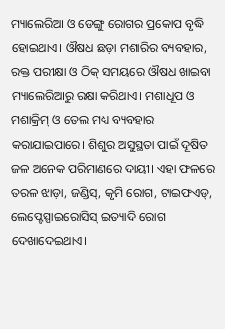ମ୍ୟାଲେରିଆ ଓ ଡେଙ୍ଗୁ ରୋଗର ପ୍ରକୋପ ବୃଦ୍ଧି ହୋଇଥାଏ। ଔଷଧ ଛଡ଼ା ମଶାରିର ବ୍ୟବହାର, ରକ୍ତ ପରୀକ୍ଷା ଓ ଠିକ୍‌ ସମୟରେ ଔଷଧ ଖାଇବା ମ୍ୟାଲେରିଆରୁ ରକ୍ଷା କରିଥାଏ। ମଶାଧୂପ ଓ ମଶାକ୍ରିମ୍‌ ଓ ତେଲ ମଧ୍ୟ ବ୍ୟବହାର କରାଯାଇପାରେ। ଶିଶୁର ଅସୁସ୍ଥତା ପାଇଁ ଦୂଷିତ ଜଳ ଅନେକ ପରିମାଣରେ ଦାୟୀ। ଏହା ଫଳରେ ତରଳ ଝାଡ଼ା, ଜଣ୍ଡିସ୍‌, କୃମି ରୋଗ, ଟାଇଫଏଡ୍‌, ଲେପ୍ଟେସ୍ପାଇରୋସିସ୍‌ ଇତ୍ୟାଦି ରୋଗ ଦେଖାଦେଇଥାଏ।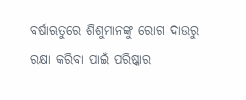ବର୍ଷାଋତୁରେ ଶିଶୁମାନଙ୍କୁ ରୋଗ ଦାଉରୁ ରକ୍ଷା କରିବା ପାଇଁ ପରିଷ୍କାର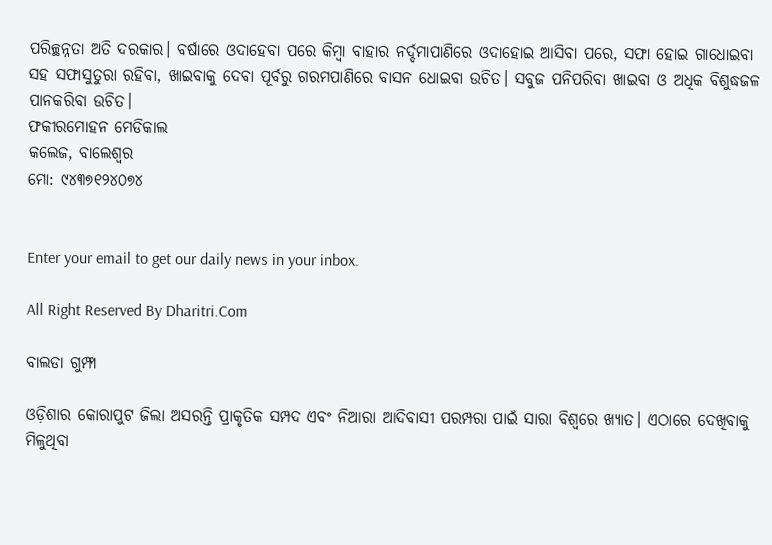ପରିଚ୍ଛନ୍ନତା ଅତି ଦରକାର। ବର୍ଷାରେ ଓଦାହେବା ପରେ କିମ୍ବା ବାହାର ନର୍ଦ୍ଦମାପାଣିରେ ଓଦାହୋଇ ଆସିବା ପରେ, ସଫା ହୋଇ ଗାଧୋଇବା ସହ ସଫାସୁତୁରା ରହିବା, ଖାଇବାକୁ ଦେବା ପୂର୍ବରୁ ଗରମପାଣିରେ ବାସନ ଧୋଇବା ଉଚିତ। ସବୁଜ ପନିପରିବା ଖାଇବା ଓ ଅଧିକ ବିଶୁଦ୍ଧଜଳ ପାନକରିବା ଉଚିତ।
ଫକୀରମୋହନ ମେଡିକାଲ
କଲେଜ, ବାଲେଶ୍ୱର
ମୋ: ୯୪୩୭୧୨୪୦୭୪


Enter your email to get our daily news in your inbox.

All Right Reserved By Dharitri.Com

ବାଲଡା ଗୁମ୍ଫା

ଓଡ଼ିଶାର କୋରାପୁଟ ଜିଲା ଅସରନ୍ତି ପ୍ରାକୃତିକ ସମ୍ପଦ ଏବଂ ନିଆରା ଆଦିବାସୀ ପରମ୍ପରା ପାଇଁ ସାରା ବିଶ୍ବରେ ଖ୍ୟାତ। ଏଠାରେ ଦେଖିବାକୁ ମିଳୁଥିବା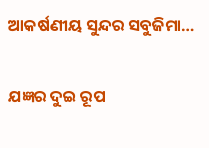ଆକର୍ଷଣୀୟ ସୁନ୍ଦର ସବୁଜିମା…

ଯଜ୍ଞର ଦୁଇ ରୂପ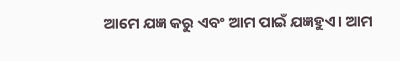ଆମେ ଯଜ୍ଞ କରୁ ଏବଂ ଆମ ପାଇଁ ଯଜ୍ଞହୁଏ। ଆମ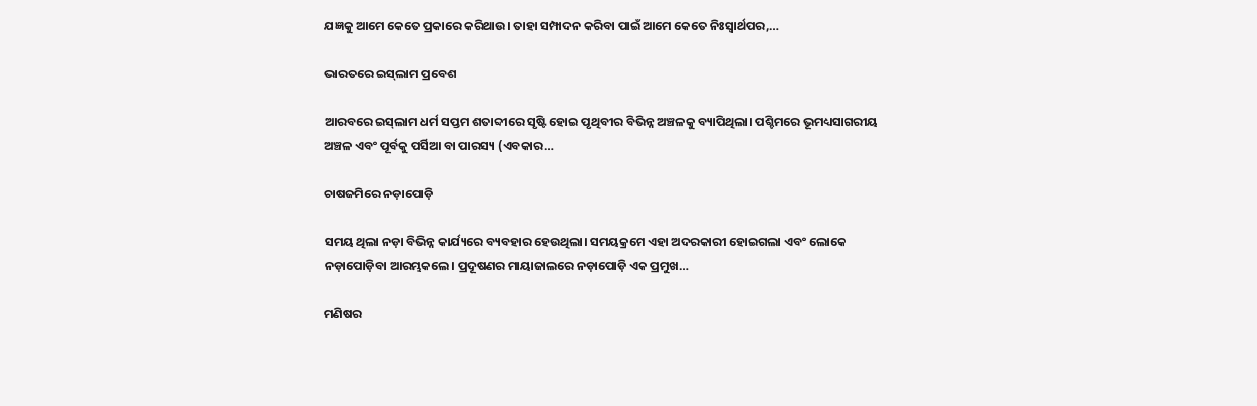ଯଜ୍ଞକୁ ଆମେ କେତେ ପ୍ରକାରେ କରିଥାଉ। ତାହା ସମ୍ପାଦନ କରିବା ପାଇଁ ଆମେ କେତେ ନିଃସ୍ବାର୍ଥପର,…

ଭାରତରେ ଇସ୍‌ଲାମ ପ୍ରବେଶ

ଆରବରେ ଇସ୍‌ଲାମ ଧର୍ମ ସପ୍ତମ ଶତାବ୍ଦୀରେ ସୃଷ୍ଟି ହୋଇ ପୃଥିବୀର ବିଭିନ୍ନ ଅଞ୍ଚଳକୁ ବ୍ୟାପିଥିଲା। ପଶ୍ଚିମରେ ଭୂମଧ୍ୟସାଗରୀୟ ଅଞ୍ଚଳ ଏବଂ ପୂର୍ବକୁ ପର୍ସିଆ ବା ପାରସ୍ୟ (ଏବକାର…

ଚାଷଜମିରେ ନଡ଼ାପୋଡ଼ି

ସମୟ ଥିଲା ନଡ଼ା ବିଭିନ୍ନ କାର୍ଯ୍ୟରେ ବ୍ୟବହାର ହେଉଥିଲା। ସମୟକ୍ରମେ ଏହା ଅଦରକାରୀ ହୋଇଗଲା ଏବଂ ଲୋକେ ନଡ଼ାପୋଡ଼ିବା ଆରମ୍ଭକଲେ। ପ୍ରଦୂଷଣର ମାୟାଜାଲରେ ନଡ଼ାପୋଡ଼ି ଏକ ପ୍ରମୁଖ…

ମଣିଷର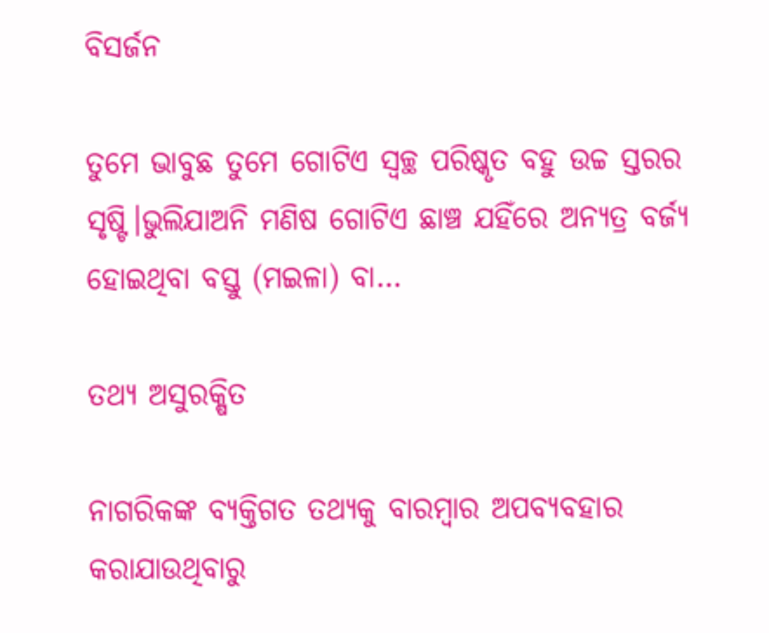ବିସର୍ଜନ

ତୁମେ ଭାବୁଛ ତୁମେ ଗୋଟିଏ ସ୍ବଚ୍ଛ ପରିଷ୍କୃତ ବହୁ ଉଚ୍ଚ ସ୍ତରର ସୃଷ୍ଟି।ଭୁଲିଯାଅନି ମଣିଷ ଗୋଟିଏ ଛାଞ୍ଚ ଯହିଁରେ ଅନ୍ୟତ୍ର ବର୍ଜ୍ୟ ହୋଇଥିବା ବସ୍ତୁ (ମଇଳା) ବା…

ତଥ୍ୟ ଅସୁରକ୍ଷିତ

ନାଗରିକଙ୍କ ବ୍ୟକ୍ତିଗତ ତଥ୍ୟକୁ ବାରମ୍ବାର ଅପବ୍ୟବହାର କରାଯାଉଥିବାରୁ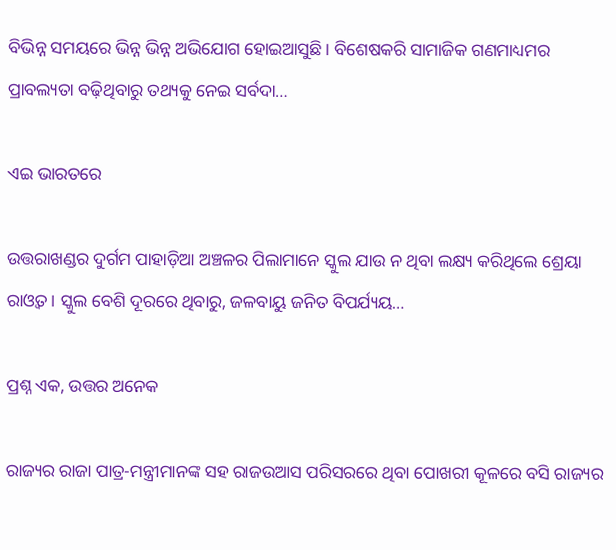ବିଭିନ୍ନ ସମୟରେ ଭିନ୍ନ ଭିନ୍ନ ଅଭିଯୋଗ ହୋଇଆସୁଛି। ବିଶେଷକରି ସାମାଜିକ ଗଣମାଧ୍ୟମର ପ୍ରାବଲ୍ୟତା ବଢ଼ିଥିବାରୁ ତଥ୍ୟକୁ ନେଇ ସର୍ବଦା…

ଏଇ ଭାରତରେ

ଉତ୍ତରାଖଣ୍ଡର ଦୁର୍ଗମ ପାହାଡ଼ିଆ ଅଞ୍ଚଳର ପିଲାମାନେ ସ୍କୁଲ ଯାଉ ନ ଥିବା ଲକ୍ଷ୍ୟ କରିଥିଲେ ଶ୍ରେୟା ରାଓ୍ବତ। ସ୍କୁଲ ବେଶି ଦୂରରେ ଥିବାରୁ, ଜଳବାୟୁ ଜନିତ ବିପର୍ଯ୍ୟୟ…

ପ୍ରଶ୍ନ ଏକ, ଉତ୍ତର ଅନେକ

ରାଜ୍ୟର ରାଜା ପାତ୍ର-ମନ୍ତ୍ରୀମାନଙ୍କ ସହ ରାଜଉଆସ ପରିସରରେ ଥିବା ପୋଖରୀ କୂଳରେ ବସି ରାଜ୍ୟର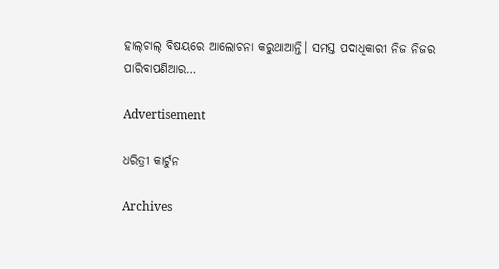ହାଲ୍‌ଚାଲ୍‌ ବିଷୟରେ ଆଲୋଚନା କରୁଥାଆନ୍ତି। ସମସ୍ତ ପଦାଧିକାରୀ ନିଜ ନିଜର ପାରିବାପଣିଆର…

Advertisement

ଧରିତ୍ରୀ କାର୍ଟୁନ

Archives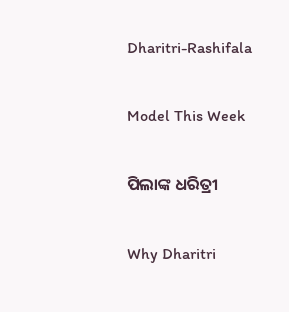Dharitri-Rashifala

Model This Week

ପିଲାଙ୍କ ଧରିତ୍ରୀ

Why Dharitri